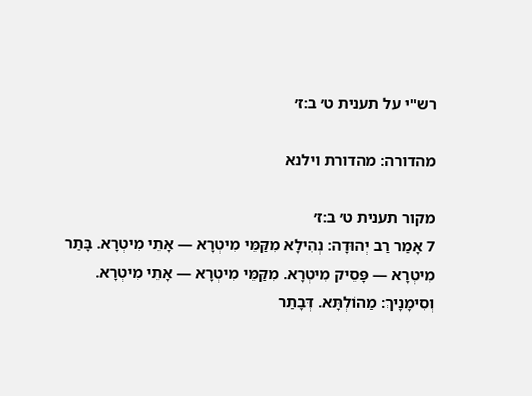רש"י על תענית ט׳ ב:ז׳

מהדורה: מהדורת וילנא

מקור תענית ט׳ ב:ז׳
7 אָמַר רַב יְהוּדָה: נְהִילָא מִקַּמֵּי מִיטְרָא — אָתֵי מִיטְרָא. בָּתַר מִיטְרָא — פָּסֵיק מִיטְרָא. מִקַּמֵּי מִיטְרָא — אָתֵי מִיטְרָא. וְסִימָנָיךְ: מַהוֹלְתָּא. דְּבָתַר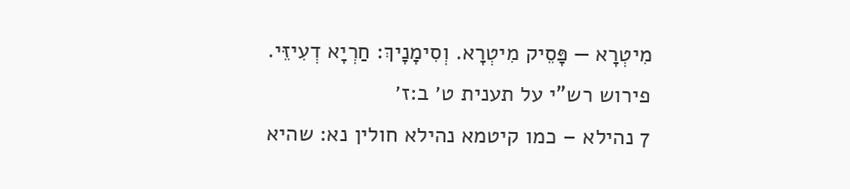מִיטְרָא — פָּסֵיק מִיטְרָא. וְסִימָנָיךְ: חַרְיָא דְעִיזֵּי.
פירוש רש"י על תענית ט׳ ב:ז׳
7 נהילא – כמו קיטמא נהילא חולין נא: שהיא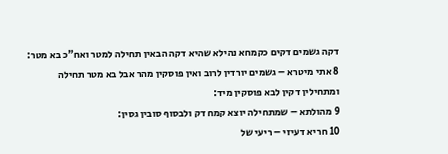דקה גשמים דקים כקמחא נהילא שהיא דקה הבאין תחילה למטר ואח"כ בא מטר:
8 אתי מיטרא – גשמים יורדין לרוב ואין פוסקין מהר אבל בא מטר תחילה ומתחילין דקין לבא פוסקין מיד:
9 מהולתא – שמתחילה יוצא קמח דק ולבסוף סובין גסין:
10 חריא דעיזי – ריעי של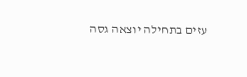עזים בתחילה יוצאה גסה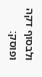ולבסוף דקה ופוסק: